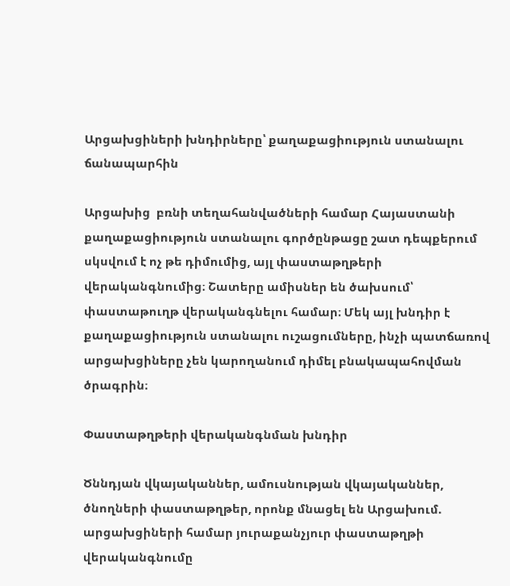Արցախցիների խնդիրները՝ քաղաքացիություն ստանալու ճանապարհին

Արցախից  բռնի տեղահանվածների համար Հայաստանի քաղաքացիություն ստանալու գործընթացը շատ դեպքերում սկսվում է ոչ թե դիմումից, այլ փաստաթղթերի վերականգնումից։ Շատերը ամիսներ են ծախսում՝ փաստաթուղթ վերականգնելու համար։ Մեկ այլ խնդիր է քաղաքացիություն ստանալու ուշացումները, ինչի պատճառով արցախցիները չեն կարողանում դիմել բնակապահովման ծրագրին։

Փաստաթղթերի վերականգնման խնդիր

Ծննդյան վկայականներ, ամուսնության վկայականներ, ծնողների փաստաթղթեր, որոնք մնացել են Արցախում. արցախցիների համար յուրաքանչյուր փաստաթղթի վերականգնումը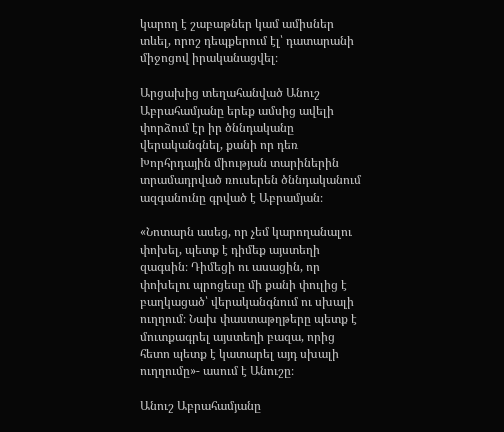կարող է շաբաթներ կամ ամիսներ տևել, որոշ դեպքերում էլ՝ դատարանի միջոցով իրականացվել։

Արցախից տեղահանված Անուշ Աբրահամյանը երեք ամսից ավելի փորձում էր իր ծննդականը վերականգնել, քանի որ դեռ Խորհրդային միության տարիներին տրամադրված ռուսերեն ծննդականում ազգանունը գրված է Աբրամյան։

«Նոտարն ասեց, որ չեմ կարողանալու փոխել, պետք է դիմեք այստեղի զագսին։ Դիմեցի ու ասացին, որ փոխելու պրոցեսը մի քանի փուլից է բաղկացած՝ վերականգնում ու սխալի ուղղում։ Նախ փաստաթղթերը պետք է մուտքագրել այստեղի բազա, որից հետո պետք է կատարել այդ սխալի ուղղումը»- ասում է Անուշը։

Անուշ Աբրահամյանը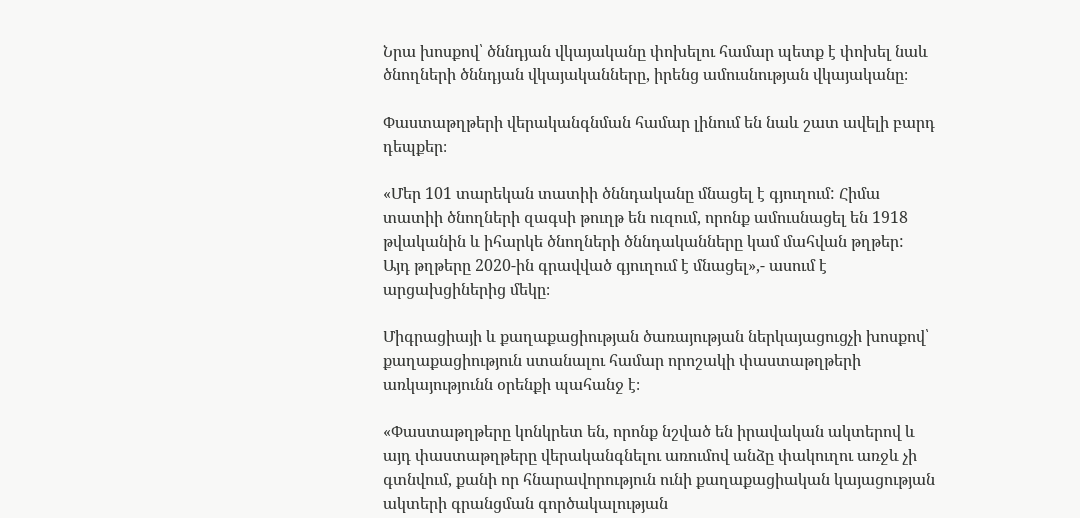Նրա խոսքով՝ ծննդյան վկայականը փոխելու համար պետք է փոխել նաև ծնողների ծննդյան վկայականները, իրենց ամուսնության վկայականը։

Փաստաթղթերի վերականգնման համար լինում են նաև շատ ավելի բարդ դեպքեր։

«Մեր 101 տարեկան տատիի ծննդականը մնացել է գյուղում: Հիմա տատիի ծնողների զագսի թուղթ են ուզում, որոնք ամուսնացել են 1918 թվականին և իհարկե ծնողների ծննդականները կամ մահվան թղթեր:  Այդ թղթերը 2020-ին գրավված գյուղում է մնացել»,- ասում է արցախցիներից մեկը։

Միգրացիայի և քաղաքացիության ծառայության ներկայացուցչի խոսքով՝ քաղաքացիություն ստանալու համար որոշակի փաստաթղթերի առկայությունն օրենքի պահանջ է։

«Փաստաթղթերը կոնկրետ են, որոնք նշված են իրավական ակտերով և այդ փաստաթղթերը վերականգնելու առումով անձը փակուղու առջև չի գտնվում, քանի որ հնարավորություն ունի քաղաքացիական կայացության ակտերի գրանցման գործակալության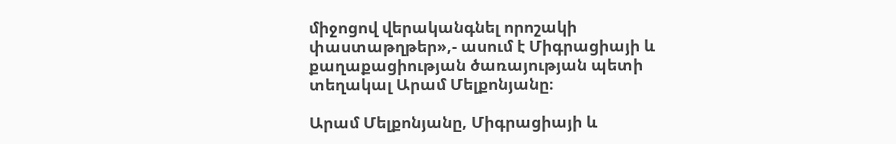միջոցով վերականգնել որոշակի փաստաթղթեր»,- ասում է Միգրացիայի և քաղաքացիության ծառայության պետի տեղակալ Արամ Մելքոնյանը։

Արամ Մելքոնյանը, Միգրացիայի և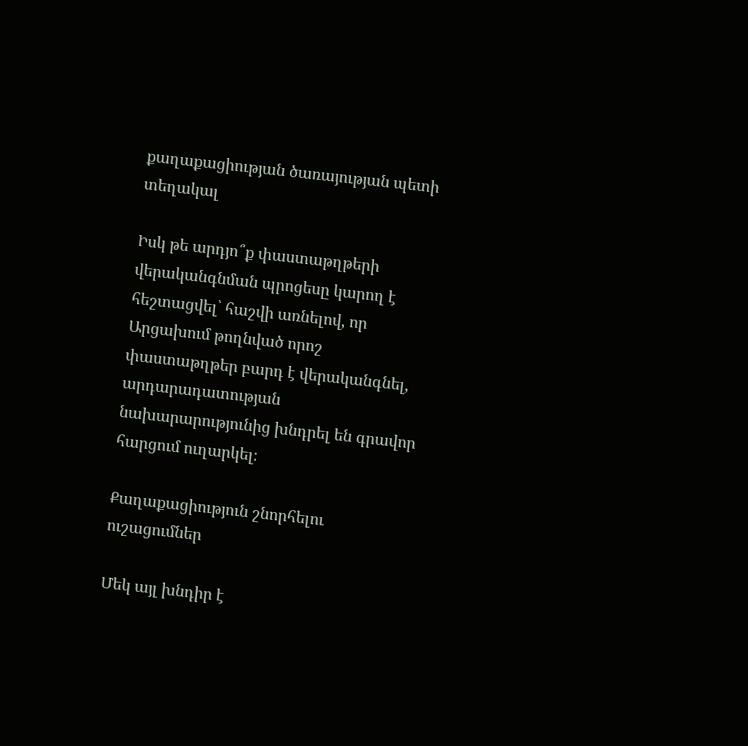քաղաքացիության ծառայության պետի տեղակալ

Իսկ թե արդյո՞ք փաստաթղթերի վերականգնման պրոցեսը կարող է հեշտացվել՝ հաշվի առնելով, որ Արցախում թողնված որոշ փաստաթղթեր բարդ է վերականգնել, արդարադատության նախարարությունից խնդրել են գրավոր հարցում ուղարկել։

Քաղաքացիություն շնորհելու ուշացումներ

Մեկ այլ խնդիր է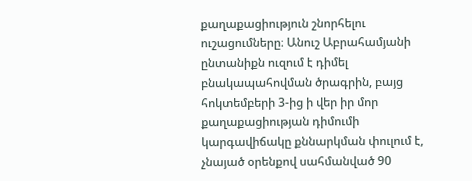քաղաքացիություն շնորհելու ուշացումները։ Անուշ Աբրահամյանի ընտանիքն ուզում է դիմել բնակապահովման ծրագրին, բայց հոկտեմբերի 3-ից ի վեր իր մոր քաղաքացիության դիմումի կարգավիճակը քննարկման փուլում է, չնայած օրենքով սահմանված 90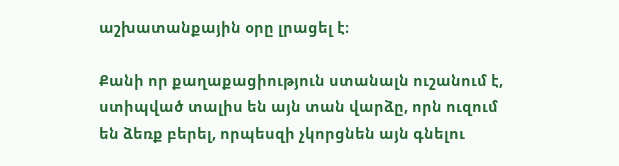աշխատանքային օրը լրացել է։

Քանի որ քաղաքացիություն ստանալն ուշանում է, ստիպված տալիս են այն տան վարձը, որն ուզում են ձեռք բերել, որպեսզի չկորցնեն այն գնելու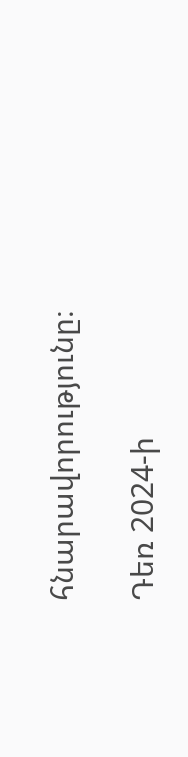հնարավորությունը։

Դեռ 2024-ի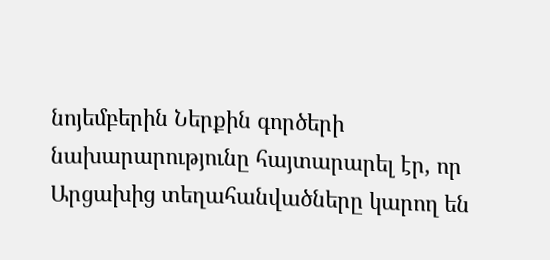նոյեմբերին Ներքին գործերի նախարարությունը հայտարարել էր, որ Արցախից տեղահանվածները կարող են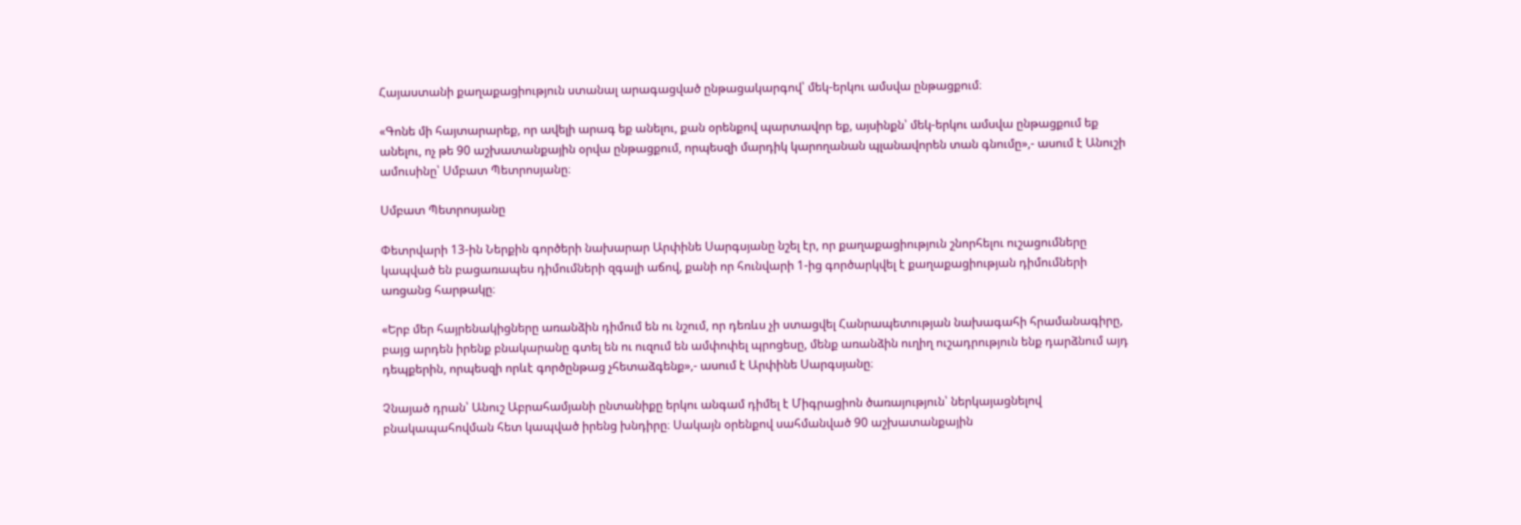Հայաստանի քաղաքացիություն ստանալ արագացված ընթացակարգով՝ մեկ-երկու ամսվա ընթացքում։

«Գոնե մի հայտարարեք, որ ավելի արագ եք անելու, քան օրենքով պարտավոր եք, այսինքն՝ մեկ-երկու ամսվա ընթացքում եք անելու, ոչ թե 90 աշխատանքային օրվա ընթացքում, որպեսզի մարդիկ կարողանան պլանավորեն տան գնումը»,- ասում է Անուշի ամուսինը՝ Սմբատ Պետրոսյանը։

Սմբատ Պետրոսյանը

Փետրվարի 13-ին Ներքին գործերի նախարար Արփինե Սարգսյանը նշել էր, որ քաղաքացիություն շնորհելու ուշացումները կապված են բացառապես դիմումների զգալի աճով, քանի որ հունվարի 1-ից գործարկվել է քաղաքացիության դիմումների առցանց հարթակը։

«Երբ մեր հայրենակիցները առանձին դիմում են ու նշում, որ դեռևս չի ստացվել Հանրապետության նախագահի հրամանագիրը, բայց արդեն իրենք բնակարանը գտել են ու ուզում են ամփոփել պրոցեսը, մենք առանձին ուղիղ ուշադրություն ենք դարձնում այդ դեպքերին, որպեսզի որևէ գործընթաց չհետաձգենք»,- ասում է Արփինե Սարգսյանը։

Չնայած դրան՝ Անուշ Աբրահամյանի ընտանիքը երկու անգամ դիմել է Միգրացիոն ծառայություն՝ ներկայացնելով բնակապահովման հետ կապված իրենց խնդիրը։ Սակայն օրենքով սահմանված 90 աշխատանքային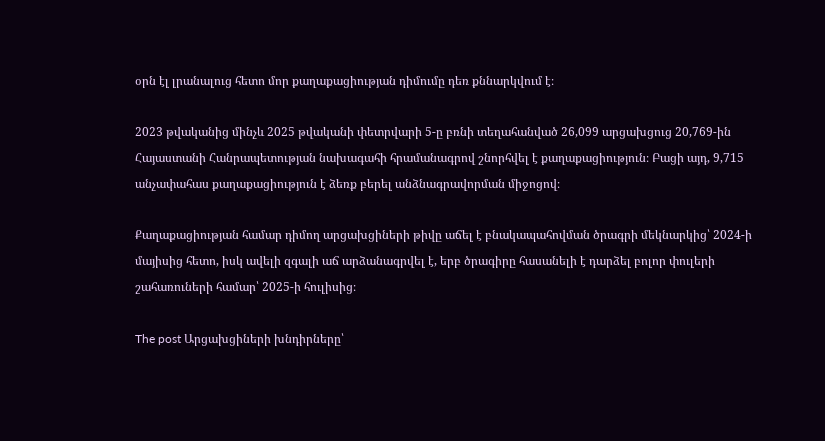օրն էլ լրանալուց հետո մոր քաղաքացիության դիմումը դեռ քննարկվում է։

2023 թվականից մինչև 2025 թվականի փետրվարի 5-ը բռնի տեղահանված 26,099 արցախցուց 20,769-ին Հայաստանի Հանրապետության նախագահի հրամանագրով շնորհվել է քաղաքացիություն։ Բացի այդ, 9,715 անչափահաս քաղաքացիություն է ձեռք բերել անձնագրավորման միջոցով։

Քաղաքացիության համար դիմող արցախցիների թիվը աճել է բնակապահովման ծրագրի մեկնարկից՝ 2024-ի մայիսից հետո, իսկ ավելի զգալի աճ արձանագրվել է, երբ ծրագիրը հասանելի է դարձել բոլոր փուլերի շահառուների համար՝ 2025-ի հուլիսից։

The post Արցախցիների խնդիրները՝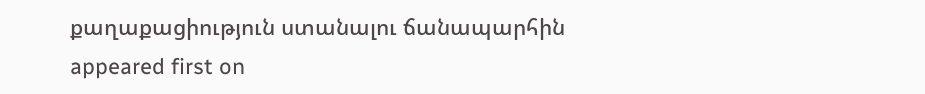քաղաքացիություն ստանալու ճանապարհին appeared first on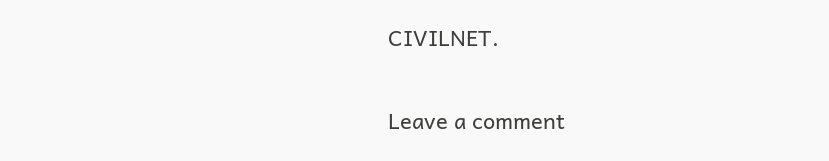CIVILNET.

Leave a comment